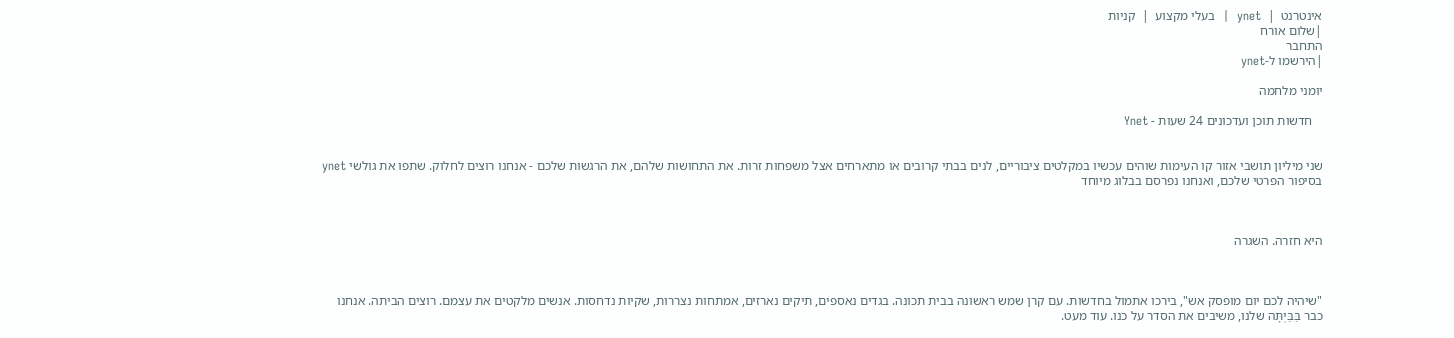אינטרנט  |  ynet  |  בעלי מקצוע  |  קניות
|שלום אורח
התחבר
|הירשמו ל-ynet

יומני מלחמה

   חדשות תוכן ועדכונים 24 שעות - Ynet


שני מיליון תושבי אזור קו העימות שוהים עכשיו במקלטים ציבוריים, לנים בבתי קרובים או מתארחים אצל משפחות זרות. את התחושות שלהם, את הרגשות שלכם - אנחנו רוצים לחלוק. שתפו את גולשי ynet בסיפור הפרטי שלכם, ואנחנו נפרסם בבלוג מיוחד



היא חזרה. השגרה



"שיהיה לכם יום מופסק אש", בירכו אתמול בחדשות. עם קרן שמש ראשונה בבית תכונה. בגדים נאספים, תיקים נארזים, אמתחות נצררות, שקיות נדחסות. אנשים מלקטים את עצמם. רוצים הביתה. אנחנו כבר בַּבַּיְתָּה שלנו, משיבים את הסדר על כנו. עוד מעט.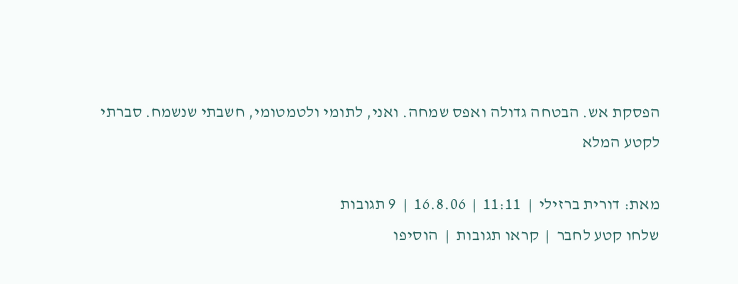הפסקת אש. הבטחה גדולה ואפס שמחה. ואני, לתומי ולטמטומי, חשבתי שנשמח. סברתי
לקטע המלא

מאת: דורית ברזילי  |  11:11  |  16.8.06  |  9 תגובות
שלחו קטע לחבר  |  קראו תגובות  |  הוסיפו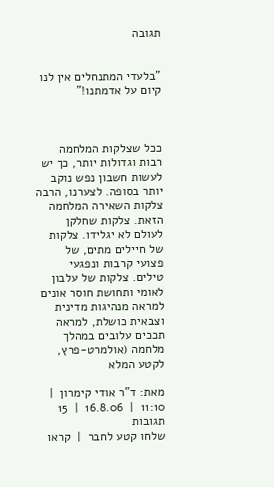תגובה


"בלעדי המתנחלים אין לנו קיום על אדמתנו!"



ככל שצלקות המלחמה רבות וגדולות יותר, כך יש לעשות חשבון נפש נוקב יותר בסופה. לצערנו, הרבה צלקות השאירה המלחמה הזאת. צלקות שחלקן לעולם לא יגלידו. צלקות של חיילים מתים, של פצועי קרבות ונפגעי טילים. צלקות של עלבון לאומי ותחושת חוסר אונים למראה מנהיגות מדינית וצבאית כושלת, למראה תככים עלובים במהלך מלחמה (אולמרט-פרץ,
לקטע המלא

מאת: ד"ר אודי קימרון  |  11:10  |  16.8.06  |  15 תגובות
שלחו קטע לחבר  |  קראו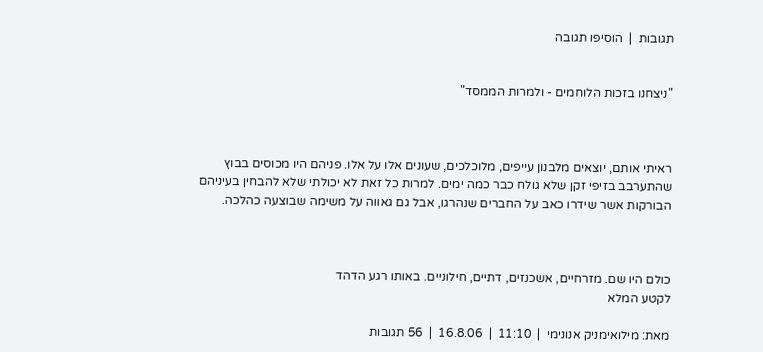תגובות  |  הוסיפו תגובה


"ניצחנו בזכות הלוחמים - ולמרות הממסד"



ראיתי אותם, יוצאים מלבנון עייפים, מלוכלכים, שעונים אלו על אלו. פניהם היו מכוסים בבוץ שהתערבב בזיפי זקן שלא גולח כבר כמה ימים. למרות כל זאת לא יכולתי שלא להבחין בעיניהם הבורקות אשר שידרו כאב על החברים שנהרגו, אבל גם גאווה על משימה שבוצעה כהלכה.



כולם היו שם. מזרחיים, אשכנזים, דתיים, חילוניים. באותו רגע הדהד
לקטע המלא

מאת: מילואימניק אנונימי  |  11:10  |  16.8.06  |  56 תגובות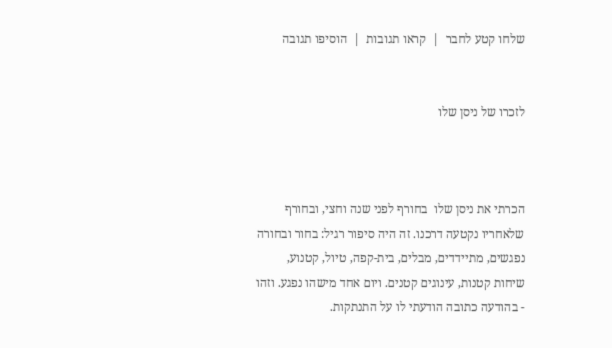שלחו קטע לחבר  |  קראו תגובות  |  הוסיפו תגובה


לזכרו של ניסן שלו



הכרתי את ניסן שלו  בחורף לפני שנה וחצי, ובחורף שלאחריו נקטעה דרכנו. זה היה סיפור רגיל: בחור ובחורה נפגשים, מתיידדים, מבלים, בית-קפה, טיול, קטנוע, שיחות קטנות, עינוגים קטנים. ויום אחד מישהו נפגע. וזהו - בהודעה כתובה הודעתי לו על התנתקות.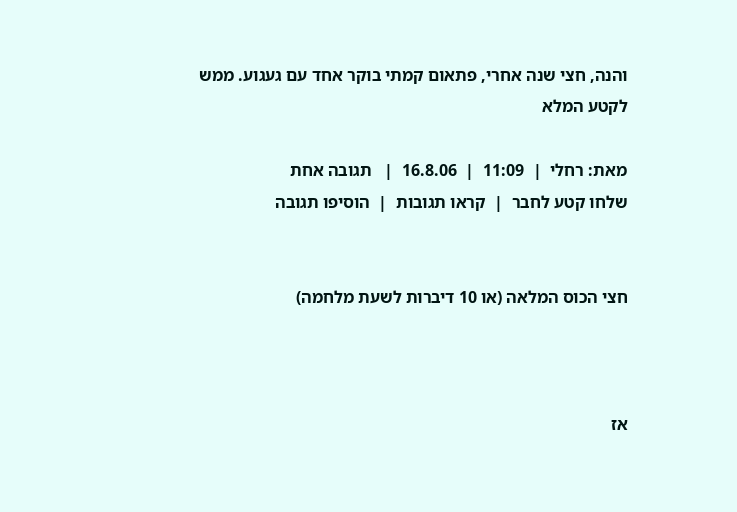והנה, חצי שנה אחרי, פתאום קמתי בוקר אחד עם געגוע. ממש
לקטע המלא

מאת: רחלי  |  11:09  |  16.8.06  |   תגובה אחת
שלחו קטע לחבר  |  קראו תגובות  |  הוסיפו תגובה


חצי הכוס המלאה (או 10 דיברות לשעת מלחמה)



אז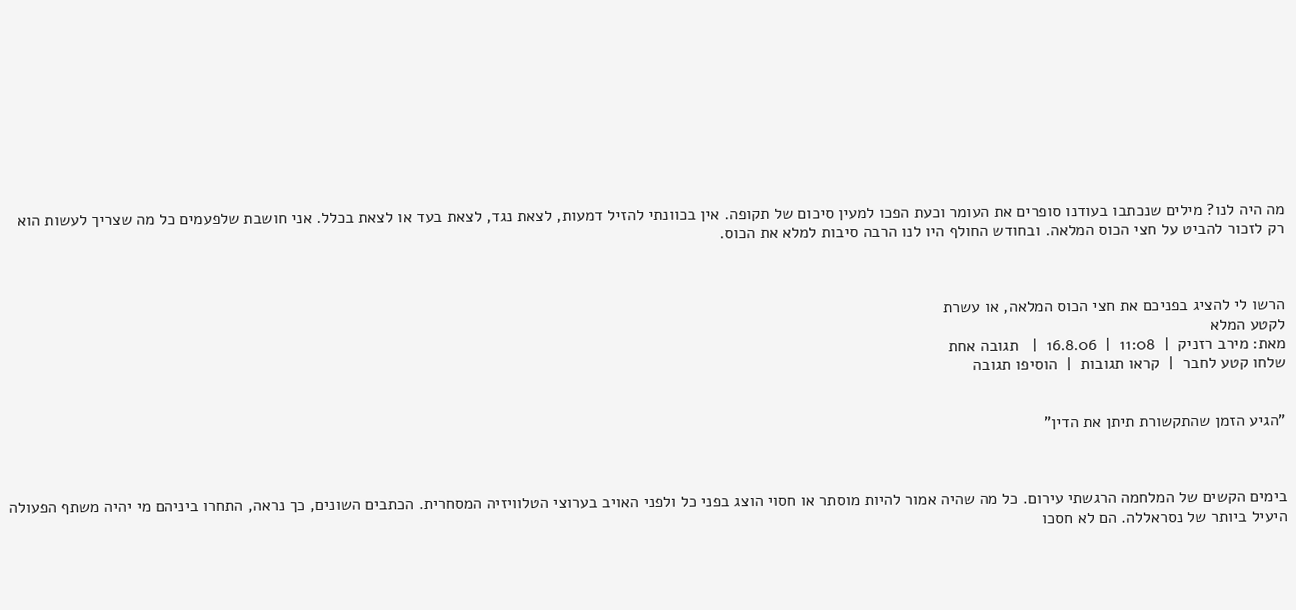מה היה לנו? מילים שנכתבו בעודנו סופרים את העומר וכעת הפכו למעין סיכום של תקופה. אין בכוונתי להזיל דמעות, לצאת נגד, לצאת בעד או לצאת בכלל. אני חושבת שלפעמים כל מה שצריך לעשות הוא רק לזכור להביט על חצי הכוס המלאה. ובחודש החולף היו לנו הרבה סיבות למלא את הכוס.



הרשו לי להציג בפניכם את חצי הכוס המלאה, או עשרת
לקטע המלא
מאת: מירב רזניק  |  11:08  |  16.8.06  |   תגובה אחת
שלחו קטע לחבר  |  קראו תגובות  |  הוסיפו תגובה


"הגיע הזמן שהתקשורת תיתן את הדין"



בימים הקשים של המלחמה הרגשתי עירום. כל מה שהיה אמור להיות מוסתר או חסוי הוצג בפני כל ולפני האויב בערוצי הטלוויזיה המסחרית. הכתבים השונים, כך נראה, התחרו ביניהם מי יהיה משתף הפעולה היעיל ביותר של נסראללה. הם לא חסכו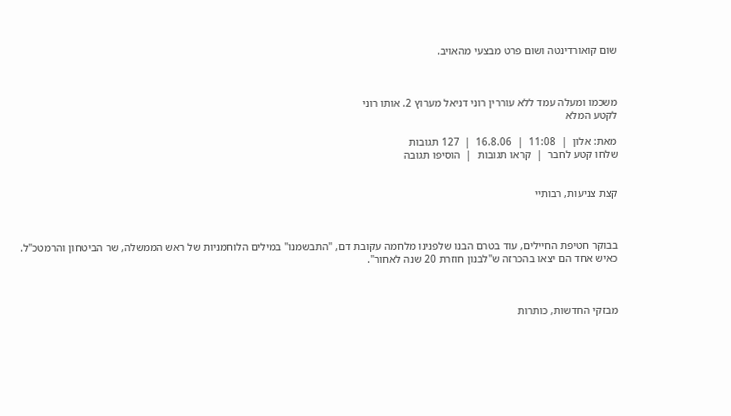שום קואורדינטה ושום פרט מבצעי מהאויב.



משכמו ומעלה עמד ללא עוררין רוני דניאל מערוץ 2. אותו רוני
לקטע המלא

מאת: אלון  |  11:08  |  16.8.06  |  127 תגובות
שלחו קטע לחבר  |  קראו תגובות  |  הוסיפו תגובה


קצת צניעות, רבותיי



בבוקר חטיפת החיילים, עוד בטרם הבנו שלפנינו מלחמה עקובת דם, "התבשמנו" במילים הלוחמניות של ראש הממשלה, שר הביטחון והרמטכ"ל. כאיש אחד הם יצאו בהכרזה ש"לבנון חוזרת 20 שנה לאחור".



מבזקי החדשות, כותרות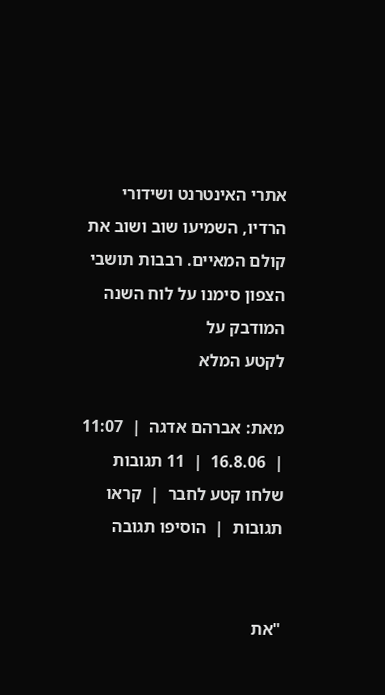אתרי האינטרנט ושידורי הרדיו, השמיעו שוב ושוב את קולם המאיים. רבבות תושבי הצפון סימנו על לוח השנה המודבק על
לקטע המלא

מאת: אברהם אדגה  |  11:07  |  16.8.06  |  11 תגובות
שלחו קטע לחבר  |  קראו תגובות  |  הוסיפו תגובה


"את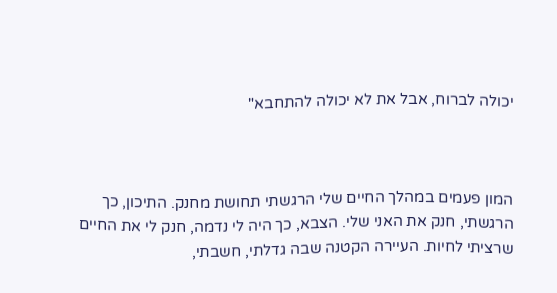יכולה לברוח, אבל את לא יכולה להתחבא"



המון פעמים במהלך החיים שלי הרגשתי תחושת מחנק. התיכון, כך הרגשתי, חנק את האני שלי. הצבא, כך היה לי נדמה, חנק לי את החיים שרציתי לחיות. העיירה הקטנה שבה גדלתי, חשבתי,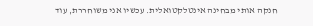חנקה אותי מבחינה אינטלקטואלית. עכשיו אני משוחררת, עוד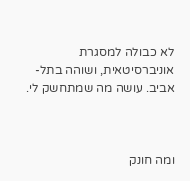לא כבולה למסגרת אוניברסיטאית, ושוהה בתל-אביב. עושה מה שמתחשק לי.



ומה חונק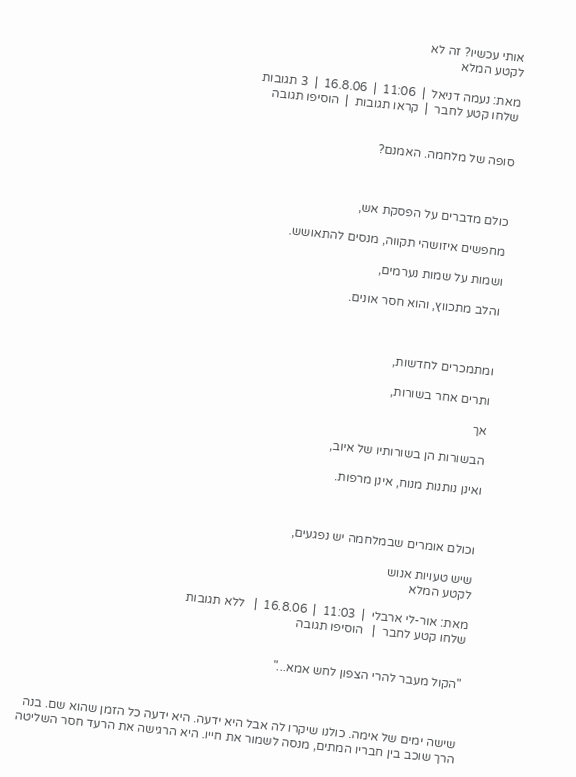אותי עכשיו? זה לא
לקטע המלא

מאת: נעמה דניאל  |  11:06  |  16.8.06  |  3 תגובות
שלחו קטע לחבר  |  קראו תגובות  |  הוסיפו תגובה


סופה של מלחמה. האמנם?



כולם מדברים על הפסקת אש,

מחפשים איזושהי תקווה, מנסים להתאושש.

ושמות על שמות נערמים,

והלב מתכווץ, והוא חסר אונים.



ומתמכרים לחדשות,

ותרים אחר בשורות,

אך

הבשורות הן בשורותיו של איוב,

ואינן נותנות מנוח, אינן מרפות.



וכולם אומרים שבמלחמה יש נפגעים,

שיש טעויות אנוש
לקטע המלא

מאת: אור-לי ארבלי  |  11:03  |  16.8.06  |   ללא תגובות
שלחו קטע לחבר  |   הוסיפו תגובה


"הקול מעבר להרי הצפון לחש אמא..."



שישה ימים של אימה. כולנו שיקרו לה אבל היא ידעה. היא ידעה כל הזמן שהוא שם. בנה הרך שוכב בין חבריו המתים, מנסה לשמור את חייו. היא הרגישה את הרעד חסר השליטה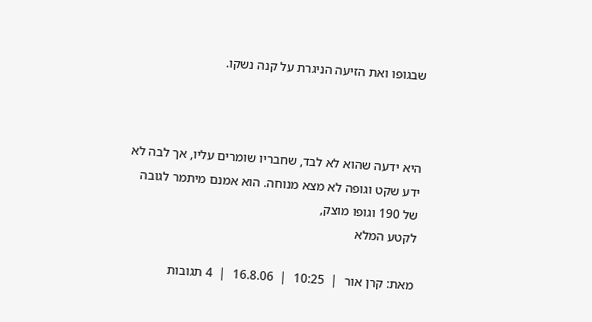שבגופו ואת הזיעה הניגרת על קנה נשקו.



היא ידעה שהוא לא לבד, שחבריו שומרים עליו, אך לבה לא ידע שקט וגופה לא מצא מנוחה. הוא אמנם מיתמר לגובה של 190 וגופו מוצק,
לקטע המלא

מאת: קרן אור  |  10:25  |  16.8.06  |  4 תגובות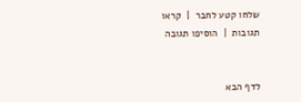שלחו קטע לחבר  |  קראו תגובות  |  הוסיפו תגובה


לדף הבא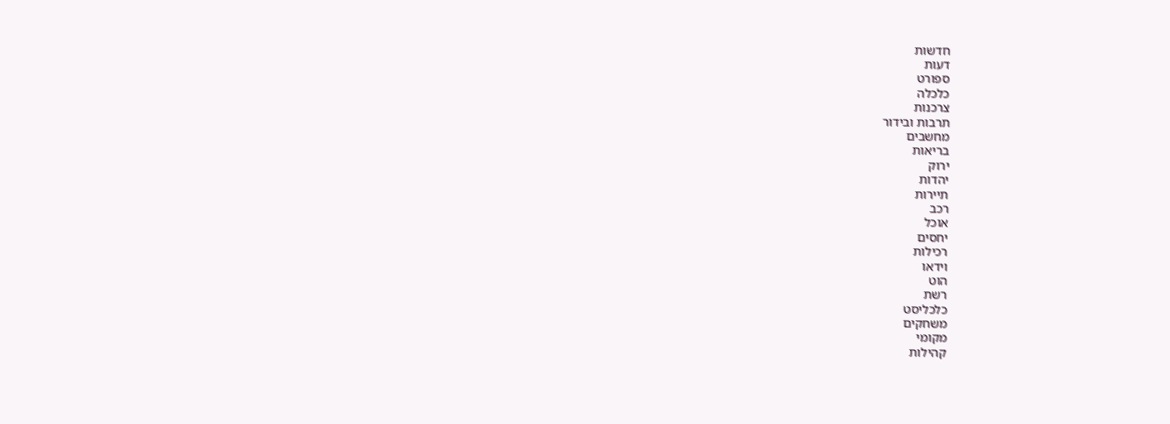חדשות
דעות
ספורט
כלכלה
צרכנות
תרבות ובידור
מחשבים
בריאות
ירוק
יהדות
תיירות
רכב
אוכל
יחסים
רכילות
וידאו
הוט
רשת
כלכליסט
משחקים
מקומי
קהילות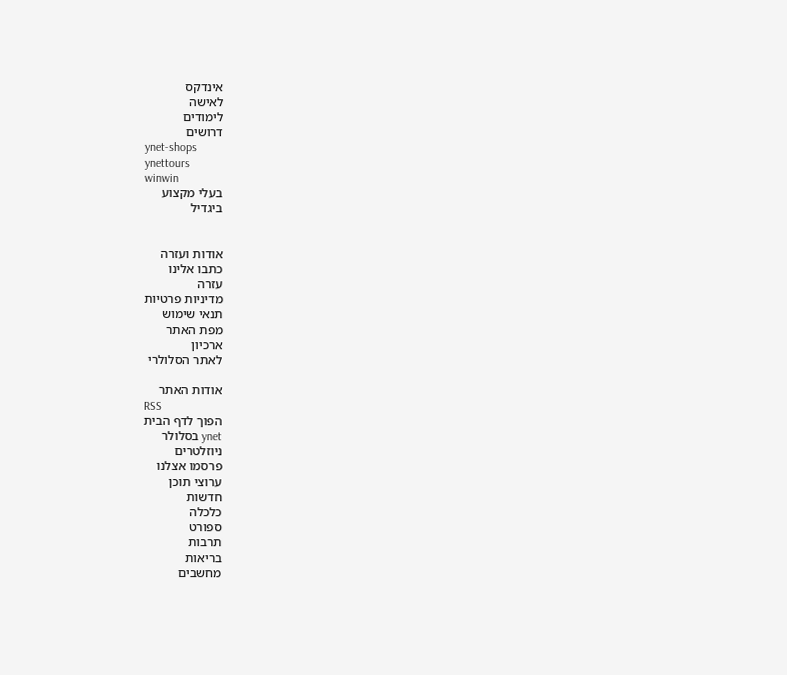אינדקס
לאישה
לימודים
דרושים
ynet-shops
ynettours
winwin
בעלי מקצוע
ביגדיל


אודות ועזרה
כתבו אלינו
עזרה
מדיניות פרטיות
תנאי שימוש
מפת האתר
ארכיון
לאתר הסלולרי

אודות האתר
RSS
הפוך לדף הבית
ynet בסלולר
ניוזלטרים
פרסמו אצלנו
ערוצי תוכן
חדשות
כלכלה
ספורט
תרבות
בריאות
מחשבים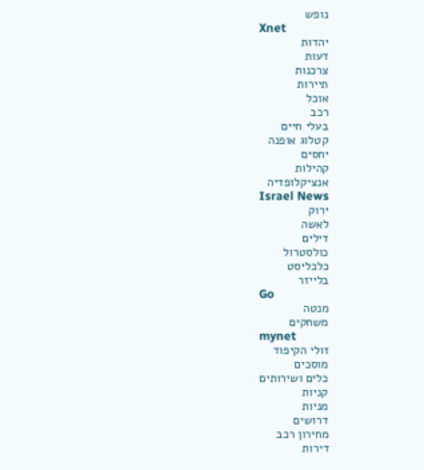נופש
Xnet
יהדות
דעות
צרכנות
תיירות
אוכל
רכב
בעלי חיים
קטלוג אופנה
יחסים
קהילות
אנציקלופדיה
Israel News
ירוק
לאשה
דילים
כולסטרול
כלכליסט
בלייזר
Go
מנטה
משחקים
mynet
זולי הקיפוד
מוסכים
כלים ושירותים
קניות
מניות
דרושים
מחירון רכב
דירות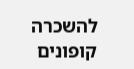להשכרה
קופונים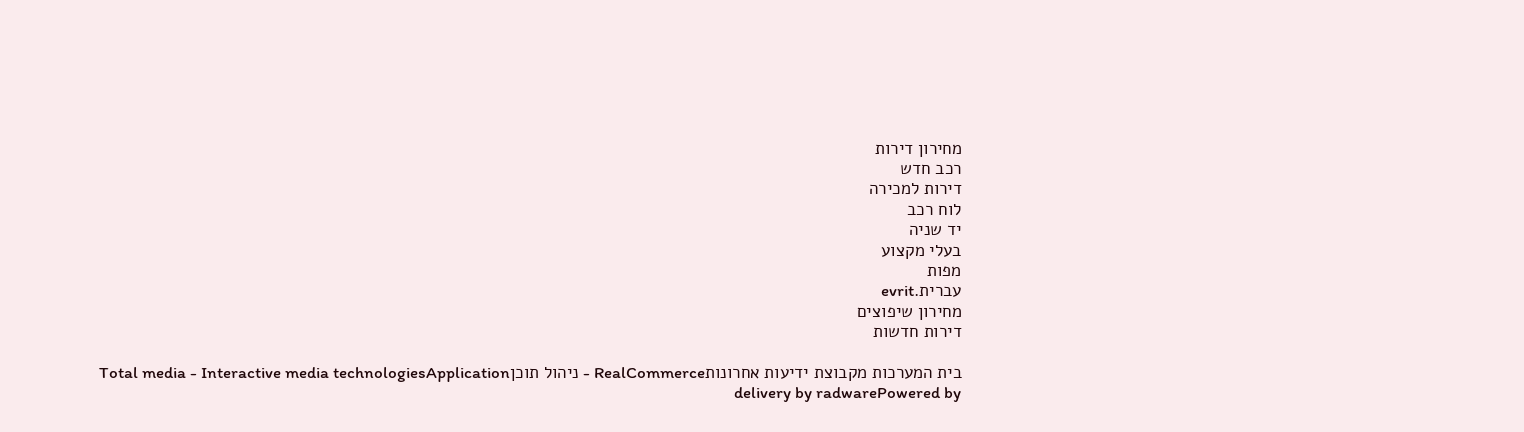מחירון דירות
רכב חדש
דירות למכירה
לוח רכב
יד שניה
בעלי מקצוע
מפות
עברית.evrit
מחירון שיפוצים
דירות חדשות

בית המערכות מקבוצת ידיעות אחרונותRealCommerce - ניהול תוכןTotal media - Interactive media technologiesApplication delivery by radwarePowered by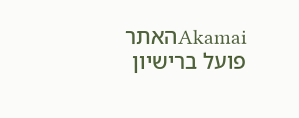Akamaiהאתר פועל ברישיון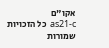אקו"ם
as21-c  כל הזכויות שמורות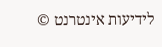לידיעות אינטרנט ©